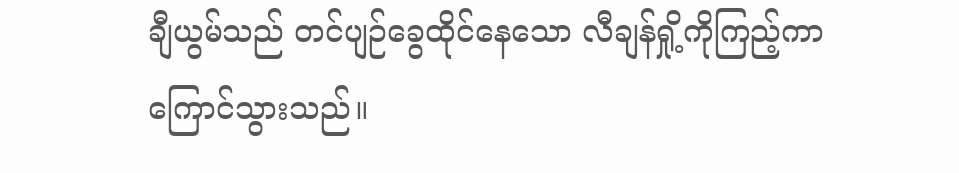ချီယွမ်သည် တင်ပျဉ်ခွေထိုင်နေသော လီချန်ရှို့ကိုကြည့်ကာ ကြောင်သွားသည်။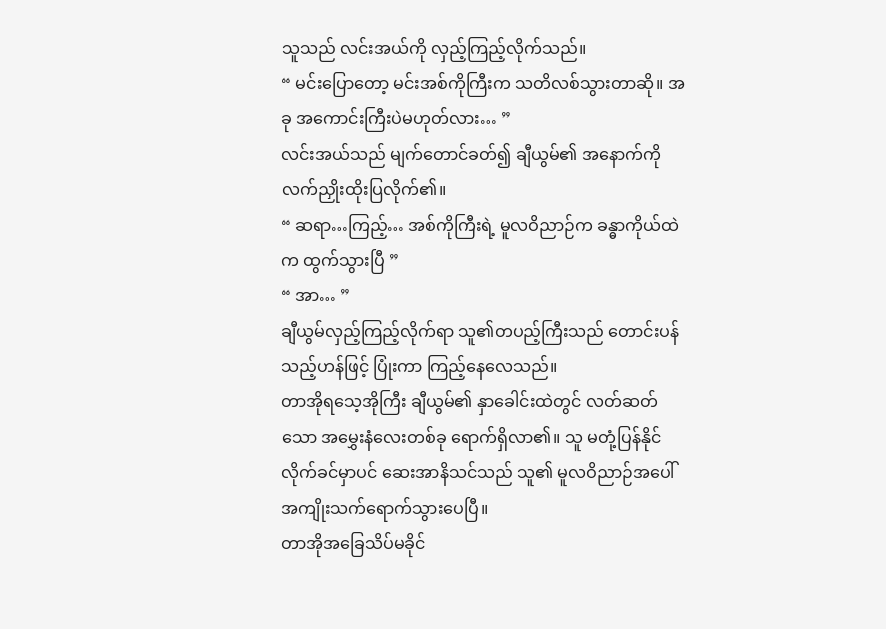သူသည် လင်းအယ်ကို လှည့်ကြည့်လိုက်သည်။
“ မင်းပြောတော့ မင်းအစ်ကိုကြီးက သတိလစ်သွားတာဆို။ အခု အကောင်းကြီးပဲမဟုတ်လား… ”
လင်းအယ်သည် မျက်တောင်ခတ်၍ ချီယွမ်၏ အနောက်ကို လက်ညှိုးထိုးပြလိုက်၏။
“ ဆရာ…ကြည့်… အစ်ကိုကြီးရဲ့ မူလဝိညာဉ်က ခန္ဓာကိုယ်ထဲက ထွက်သွားပြီ ”
“ အာ… ”
ချီယွမ်လှည့်ကြည့်လိုက်ရာ သူ၏တပည့်ကြီးသည် တောင်းပန်သည့်ဟန်ဖြင့် ပြုံးကာ ကြည့်နေလေသည်။
တာအိုရသေ့အိုကြီး ချီယွမ်၏ နှာခေါင်းထဲတွင် လတ်ဆတ်သော အမွှေးနံလေးတစ်ခု ရောက်ရှိလာ၏။ သူ မတုံ့ပြန်နိုင်လိုက်ခင်မှာပင် ဆေးအာနိသင်သည် သူ၏ မူလဝိညာဉ်အပေါ် အကျိုးသက်ရောက်သွားပေပြီ။
တာအိုအခြေသိပ်မခိုင်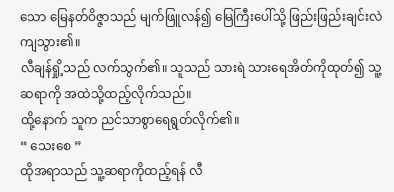သော မြေနတ်ဝိဇ္ဇာသည် မျက်ဖြူလန်၍ မြေကြီးပေါ်သို့ ဖြည်းဖြည်းချင်းလဲကျသွား၏။
လီချန်ရှို့သည် လက်သွက်၏။ သူသည် သားရဲ သားရေအိတ်ကိုထုတ်၍ သူ့ဆရာကို အထဲသို့ထည့်လိုက်သည်။
ထို့နောက် သူက ညင်သာစွာရေရွတ်လိုက်၏။
“ သေးစေ ”
ထိုအရာသည် သူ့ဆရာကိုထည့်ရန် လီ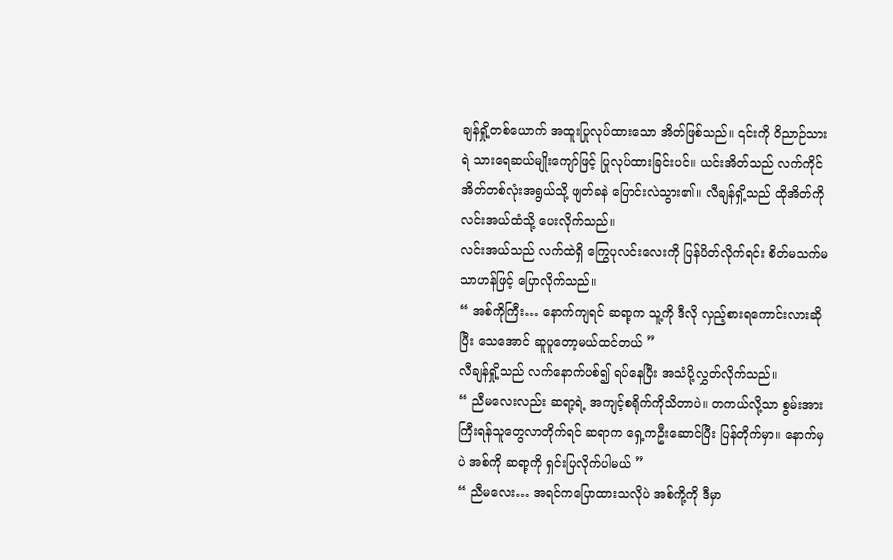ချန်ရှို့တစ်ယောက် အထူးပြုလုပ်ထားသော အိတ်ဖြစ်သည်။ ၎င်းကို ဝိညာဉ်သားရဲ သားရေဆယ်မျိုးကျော်ဖြင့် ပြုလုပ်ထားခြင်းပင်။ ယင်းအိတ်သည် လက်ကိုင်အိတ်တစ်လုံးအရွယ်သို့ ဖျတ်ခနဲ ပြောင်းလဲသွား၏။ လီချန်ရှိ့သည် ထိုအိတ်ကို လင်းအယ်ထံသို့ ပေးလိုက်သည်။
လင်းအယ်သည် လက်ထဲရှိ ကြွေပုလင်းလေးကို ပြန်ပိတ်လိုက်ရင်း စိတ်မသက်မသာဟန်ဖြင့် ပြောလိုက်သည်။
“ အစ်ကိုကြီး… နောက်ကျရင် ဆရာ့က သူ့ကို ဒီလို လှည့်စားရကောင်းလားဆိုပြီး သေအောင် ဆူပူတော့မယ်ထင်တယ် ”
လီချန်ရှို့သည် လက်နောက်ပစ်၍ ရပ်နေပြီး အသံပို့လွှတ်လိုက်သည်။
“ ညီမလေးလည်း ဆရာ့ရဲ့ အကျင့်စရိုက်ကိုသိတာပဲ။ တကယ်လို့သာ စွမ်းအားကြီးရန်သူတွေလာတိုက်ရင် ဆရာက ရှေ့ကဦးဆောင်ပြီး ပြန်တိုက်မှာ။ နောက်မှပဲ အစ်ကို ဆရာ့ကို ရှင်းပြလိုက်ပါမယ် ”
“ ညီမလေး… အရင်ကပြောထားသလိုပဲ အစ်ကို့ကို ဒီမှာ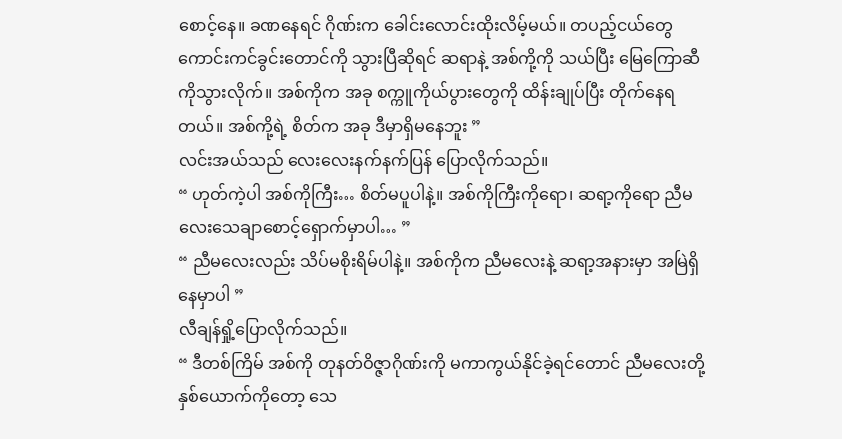စောင့်နေ။ ခဏနေရင် ဂိုဏ်းက ခေါင်းလောင်းထိုးလိမ့်မယ်။ တပည့်ငယ်တွေ ကောင်းကင်ခွင်းတောင်ကို သွားပြီဆိုရင် ဆရာနဲ့ အစ်ကို့ကို သယ်ပြီး မြေကြောဆီကိုသွားလိုက်။ အစ်ကိုက အခု စက္ကူကိုယ်ပွားတွေကို ထိန်းချုပ်ပြီး တိုက်နေရတယ်။ အစ်ကို့ရဲ့ စိတ်က အခု ဒီမှာရှိမနေဘူး ”
လင်းအယ်သည် လေးလေးနက်နက်ပြန် ပြောလိုက်သည်။
“ ဟုတ်ကဲ့ပါ အစ်ကိုကြီး… စိတ်မပူပါနဲ့။ အစ်ကိုကြီးကိုရော၊ ဆရာ့ကိုရော ညီမလေးသေချာစောင့်ရှောက်မှာပါ… ”
“ ညီမလေးလည်း သိပ်မစိုးရိမ်ပါနဲ့။ အစ်ကိုက ညီမလေးနဲ့ ဆရာ့အနားမှာ အမြဲရှိနေမှာပါ ”
လီချန်ရှို့ပြောလိုက်သည်။
“ ဒီတစ်ကြိမ် အစ်ကို တုနတ်ဝိဇ္ဇာဂိုဏ်းကို မကာကွယ်နိုင်ခဲ့ရင်တောင် ညီမလေးတို့နှစ်ယောက်ကိုတော့ သေ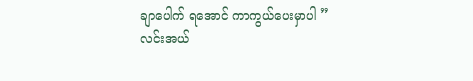ချာပေါက် ရအောင် ကာကွယ်ပေးမှာပါ ”
လင်းအယ်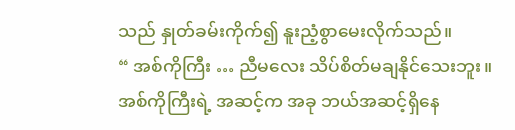သည် နှုတ်ခမ်းကိုက်၍ နူးညံ့စွာမေးလိုက်သည်။
“ အစ်ကိုကြီး … ညီမလေး သိပ်စိတ်မချနိုင်သေးဘူး။ အစ်ကိုကြီးရဲ့ အဆင့်က အခု ဘယ်အဆင့်ရှိနေ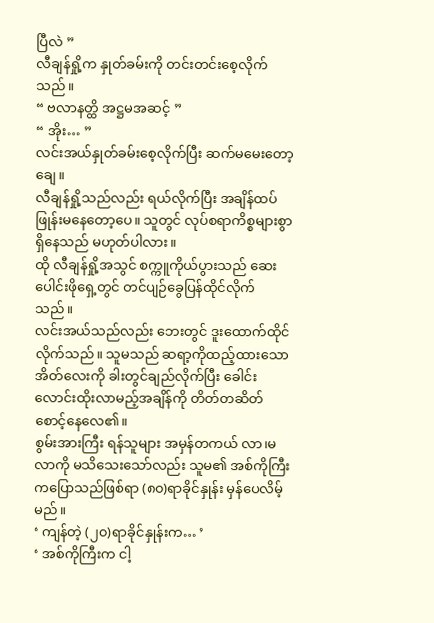ပြီလဲ ”
လီချန်ရှို့က နှုတ်ခမ်းကို တင်းတင်းစေ့လိုက်သည်။
“ ဗလာနတ္ထိ အဋ္ဌမအဆင့် ”
“ အိုး… ”
လင်းအယ်နှုတ်ခမ်းစေ့လိုက်ပြီး ဆက်မမေးတော့ချေ။
လီချန်ရှို့သည်လည်း ရယ်လိုက်ပြီး အချိန်ထပ်ဖြုန်းမနေတော့ပေ။ သူတွင် လုပ်စရာကိစ္စများစွာ ရှိနေသည် မဟုတ်ပါလား။
ထို လီချန်ရှို့အသွင် စက္ကူကိုယ်ပွားသည် ဆေးပေါင်းဖိုရှေ့တွင် တင်ပျဉ်ခွေပြန်ထိုင်လိုက်သည်။
လင်းအယ်သည်လည်း ဘေးတွင် ဒူးထောက်ထိုင်လိုက်သည်။ သူမသည် ဆရာ့ကိုထည့်ထားသော အိတ်လေးကို ခါးတွင်ချည်လိုက်ပြီး ခေါင်းလောင်းထိုးလာမည့်အချိန်ကို တိတ်တဆိတ်စောင့်နေလေ၏။
စွမ်းအားကြီး ရန်သူများ အမှန်တကယ် လာ၊မလာကို မသိသေးသော်လည်း သူမ၏ အစ်ကိုကြီးကပြောသည်ဖြစ်ရာ (၈၀)ရာခိုင်နှုန်း မှန်ပေလိမ့်မည်။
‘ ကျန်တဲ့ (၂၀)ရာခိုင်နှုန်းက… ’
‘ အစ်ကိုကြီးက ငါ့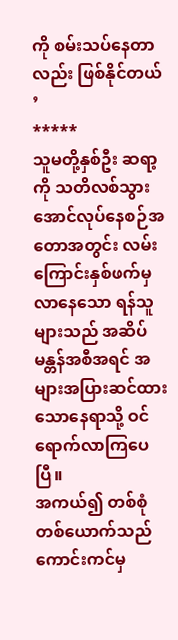ကို စမ်းသပ်နေတာလည်း ဖြစ်နိုင်တယ် ’
*****
သူမတို့နှစ်ဦး ဆရာ့ကို သတိလစ်သွားအောင်လုပ်နေစဉ်အတောအတွင်း လမ်းကြောင်းနှစ်ဖက်မှ လာနေသော ရန်သူများသည် အဆိပ်မန္တန်အစီအရင် အများအပြားဆင်ထားသောနေရာသို့ ဝင်ရောက်လာကြပေပြီ။
အကယ်၍ တစ်စုံတစ်ယောက်သည် ကောင်းကင်မှ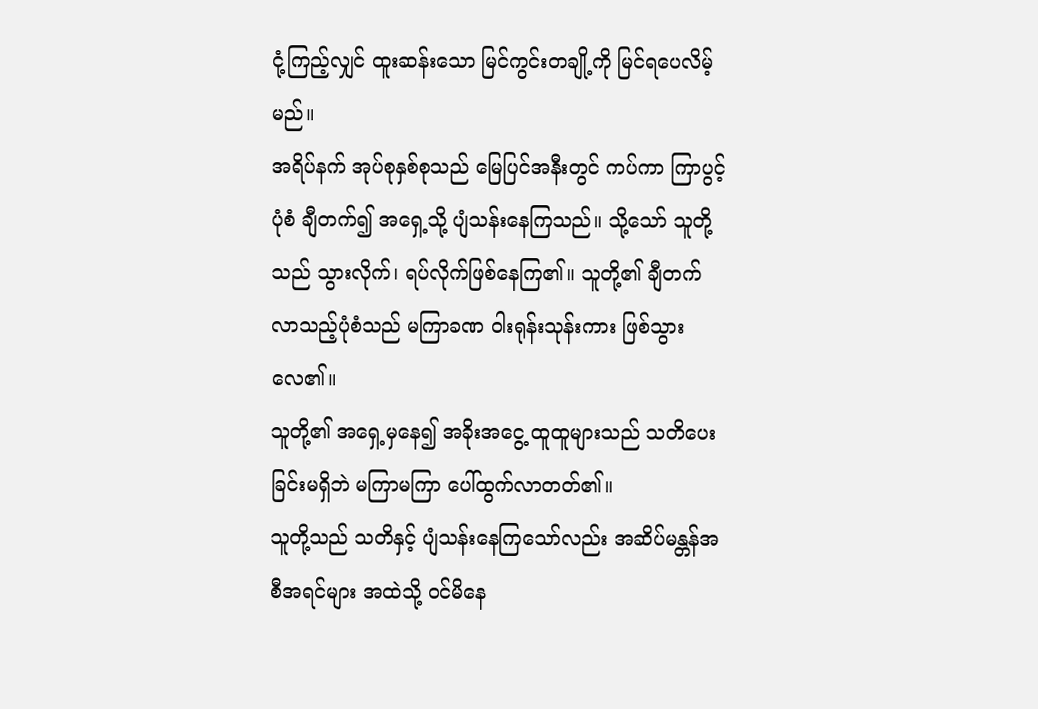ငုံ့ကြည့်လျှင် ထူးဆန်းသော မြင်ကွင်းတချို့ကို မြင်ရပေလိမ့်မည်။
အရိပ်နက် အုပ်စုနှစ်စုသည် မြေပြင်အနီးတွင် ကပ်ကာ ကြာပွင့်ပုံစံ ချီတက်၍ အရှေ့သို့ ပျံသန်းနေကြသည်။ သို့သော် သူတို့သည် သွားလိုက်၊ ရပ်လိုက်ဖြစ်နေကြ၏။ သူတို့၏ ချီတက်လာသည့်ပုံစံသည် မကြာခဏ ဝါးရုန်းသုန်းကား ဖြစ်သွားလေ၏။
သူတို့၏ အရှေ့မှနေ၍ အခိုးအငွေ့ ထူထူများသည် သတိပေးခြင်းမရှိဘဲ မကြာမကြာ ပေါ်ထွက်လာတတ်၏။
သူတို့သည် သတိနှင့် ပျံသန်းနေကြသော်လည်း အဆိပ်မန္တန်အစီအရင်များ အထဲသို့ ဝင်မိနေ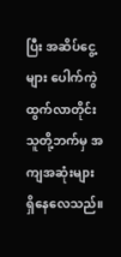ပြီး အဆိပ်ငွေ့များ ပေါက်ကွဲထွက်လာတိုင်း သူတို့ဘက်မှ အကျအဆုံးများ ရှိနေလေသည်။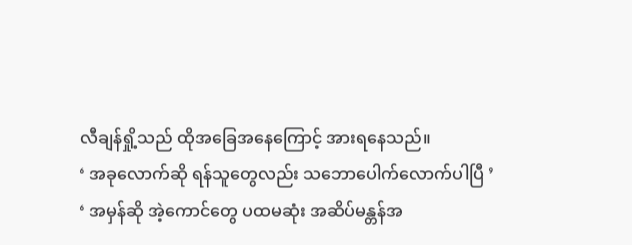လီချန်ရှို့သည် ထိုအခြေအနေကြောင့် အားရနေသည်။
‘ အခုလောက်ဆို ရန်သူတွေလည်း သဘောပေါက်လောက်ပါပြီ ’
‘ အမှန်ဆို အဲ့ကောင်တွေ ပထမဆုံး အဆိပ်မန္တန်အ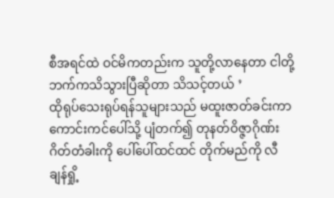စီအရင်ထဲ ဝင်မိကတည်းက သူတို့လာနေတာ ငါတို့ဘက်ကသိသွားပြီဆိုတာ သိသင့်တယ် ’
ထိုရုပ်သေးရုပ်ရန်သူများသည် မထူးဇာတ်ခင်းကာ ကောင်းကင်ပေါ်သို့ ပျံတက်၍ တုနတ်ဝိဇ္ဇာဂိုဏ်းဂိတ်တံခါးကို ပေါ်ပေါ်ထင်ထင် တိုက်မည်ကို လီချန်ရှို့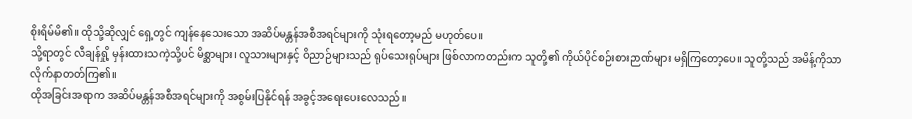စိုးရိမ်မိ၏။ ထိုသို့ဆိုလျှင် ရှေ့တွင် ကျန်နေသေးသော အဆိပ်မန္တန်အစီအရင်များကို သုံးရတော့မည် မဟုတ်ပေ။
သို့ရာတွင် လီချန်ရှို့ မှန်းထားသကဲ့သို့ပင် မိစ္ဆာများ၊ လူသားများနှင့် ဝိညာဉ်များသည် ရုပ်သေးရုပ်များ ဖြစ်လာကတည်းက သူတို့၏ ကိုယ်ပိုင်စဉ်းစားဉာဏ်များ မရှိကြတော့ပေ။ သူတို့သည် အမိန့်ကိုသာ လိုက်နာတတ်ကြ၏။
ထိုအခြင်းအရာက အဆိပ်မန္တန်အစီအရင်များကို အစွမ်းပြနိုင်ရန် အခွင့်အရေးပေးလေသည်။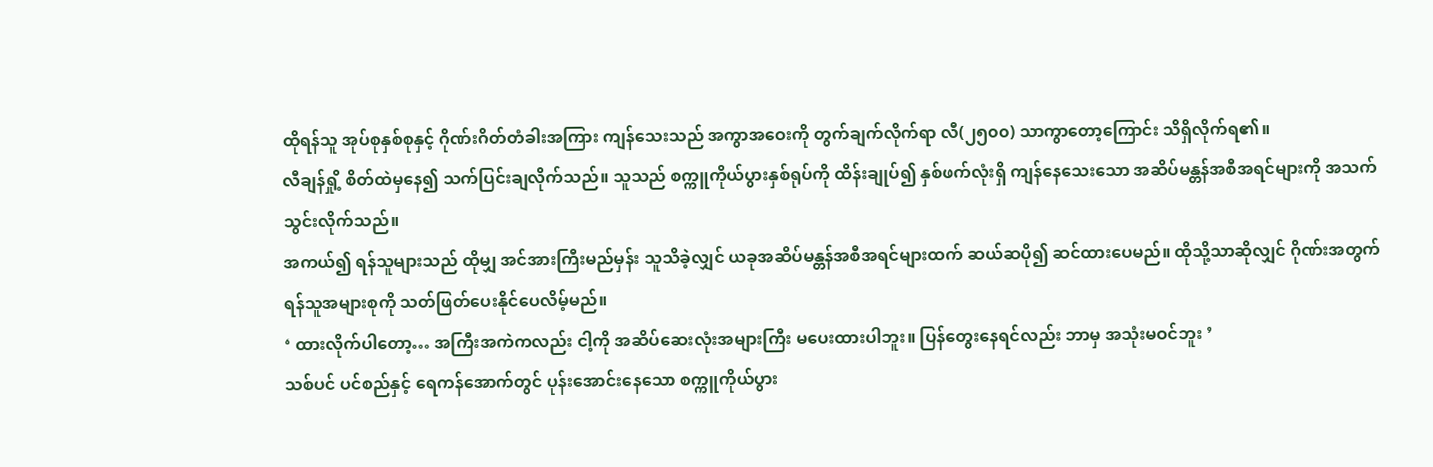ထိုရန်သူ အုပ်စုနှစ်စုနှင့် ဂိုဏ်းဂိတ်တံခါးအကြား ကျန်သေးသည် အကွာအဝေးကို တွက်ချက်လိုက်ရာ လီ(၂၅၀၀) သာကွာတော့ကြောင်း သိရှိလိုက်ရ၏။
လီချန်ရှို့ စိတ်ထဲမှနေ၍ သက်ပြင်းချလိုက်သည်။ သူသည် စက္ကူကိုယ်ပွားနှစ်ရုပ်ကို ထိန်းချုပ်၍ နှစ်ဖက်လုံးရှိ ကျန်နေသေးသော အဆိပ်မန္တန်အစီအရင်များကို အသက်သွင်းလိုက်သည်။
အကယ်၍ ရန်သူများသည် ထိုမျှ အင်အားကြီးမည်မှန်း သူသိခဲ့လျှင် ယခုအဆိပ်မန္တန်အစီအရင်များထက် ဆယ်ဆပို၍ ဆင်ထားပေမည်။ ထိုသို့သာဆိုလျှင် ဂိုဏ်းအတွက် ရန်သူအများစုကို သတ်ဖြတ်ပေးနိုင်ပေလိမ့်မည်။
‘ ထားလိုက်ပါတော့… အကြီးအကဲကလည်း ငါ့ကို အဆိပ်ဆေးလုံးအများကြီး မပေးထားပါဘူး။ ပြန်တွေးနေရင်လည်း ဘာမှ အသုံးမဝင်ဘူး ’
သစ်ပင် ပင်စည်နှင့် ရေကန်အောက်တွင် ပုန်းအောင်းနေသော စက္ကူကိုယ်ပွား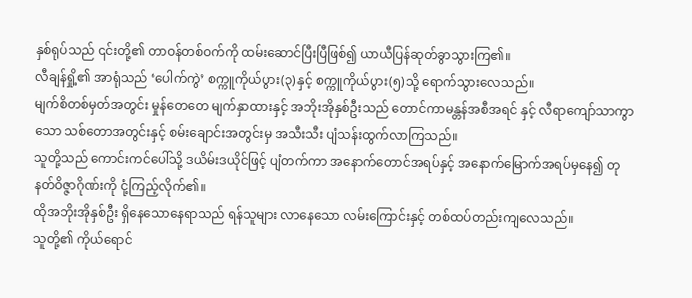နှစ်ရုပ်သည် ၎င်းတို့၏ တာဝန်တစ်ဝက်ကို ထမ်းဆောင်ပြီးပြီဖြစ်၍ ယာယီပြန်ဆုတ်ခွာသွားကြ၏။
လီချန်ရှို့၏ အာရုံသည် ‘ပေါက်ကွဲ’ စက္ကူကိုယ်ပွား(၃)နှင့် စက္ကူကိုယ်ပွား(၅)သို့ ရောက်သွားလေသည်။
မျက်စိတစ်မှတ်အတွင်း မှုန်တေတေ မျက်နှာထားနှင့် အဘိုးအိုနှစ်ဦးသည် တောင်ကာမန္တန်အစီအရင် နှင့် လီရာကျော်သာကွာသော သစ်တောအတွင်းနှင့် စမ်းချောင်းအတွင်းမှ အသီးသီး ပျံသန်းထွက်လာကြသည်။
သူတို့သည် ကောင်းကင်ပေါ်သို့ ဒယိမ်းဒယိုင်ဖြင့် ပျံတက်ကာ အနောက်တောင်အရပ်နှင့် အနောက်မြောက်အရပ်မှနေ၍ တုနတ်ဝိဇ္ဇာဂိုဏ်းကို ငုံ့ကြည့်လိုက်၏။
ထိုအဘိုးအိုနှစ်ဦး ရှိနေသောနေရာသည် ရန်သူများ လာနေသော လမ်းကြောင်းနှင့် တစ်ထပ်တည်းကျလေသည်။
သူတို့၏ ကိုယ်ရောင်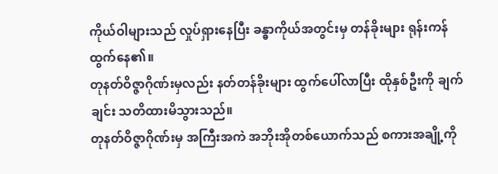ကိုယ်ဝါများသည် လှုပ်ရှားနေပြီး ခန္ဓာကိုယ်အတွင်းမှ တန်ခိုးများ ရုန်းကန်ထွက်နေ၏။
တုနတ်ဝိဇ္ဇာဂိုဏ်းမှလည်း နတ်တန်ခိုးများ ထွက်ပေါ်လာပြီး ထိုနှစ်ဦးကို ချက်ချင်း သတိထားမိသွားသည်။
တုနတ်ဝိဇ္ဇာဂိုဏ်းမှ အကြီးအကဲ အဘိုးအိုတစ်ယောက်သည် စကားအချို့ကို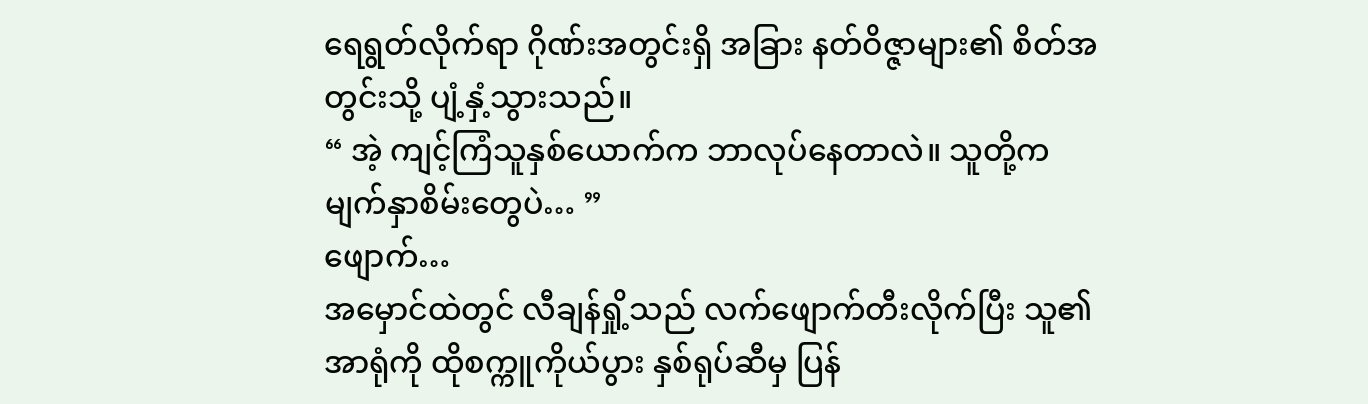ရေရွတ်လိုက်ရာ ဂိုဏ်းအတွင်းရှိ အခြား နတ်ဝိဇ္ဇာများ၏ စိတ်အတွင်းသို့ ပျံ့နှံ့သွားသည်။
“ အဲ့ ကျင့်ကြံသူနှစ်ယောက်က ဘာလုပ်နေတာလဲ။ သူတို့က မျက်နှာစိမ်းတွေပဲ… ”
ဖျောက်…
အမှောင်ထဲတွင် လီချန်ရှို့သည် လက်ဖျောက်တီးလိုက်ပြီး သူ၏ အာရုံကို ထိုစက္ကူကိုယ်ပွား နှစ်ရုပ်ဆီမှ ပြန်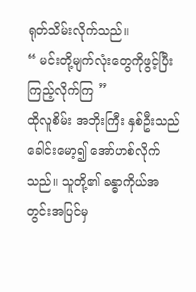ရုတ်သိမ်းလိုက်သည်။
“ မင်းတို့မျက်လုံးတွေကိုဖွင့်ပြီး ကြည့်လိုက်ကြ ”
ထိုလူစိမ်း အဘိုးကြီး နှစ်ဦးသည် ခေါင်းမော့၍ အော်ဟစ်လိုက်သည်။ သူတို့၏ ခန္ဓာကိုယ်အတွင်းအပြင်မှ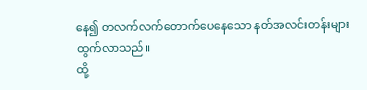နေ၍ တလက်လက်တောက်ပေနေသော နတ်အလင်းတန်းများထွက်လာသည်။
ထို့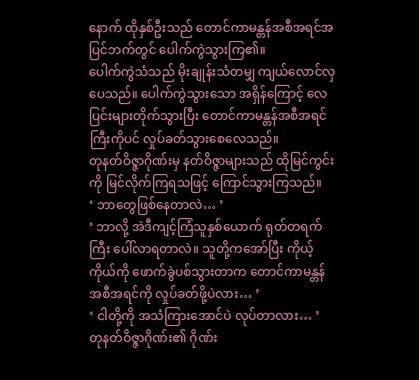နောက် ထိုနှစ်ဦးသည် တောင်ကာမန္တန်အစီအရင်အပြင်ဘက်တွင် ပေါက်ကွဲသွားကြ၏။
ပေါက်ကွဲသံသည် မိုးချုန်းသံတမျှ ကျယ်လောင်လှပေသည်။ ပေါက်ကွဲသွားသော အရှိန်ကြောင့် လေပြင်းများတိုက်သွားပြီး တောင်ကာမန္တန်အစီအရင်ကြီးကိုပင် လှုပ်ခတ်သွားစေလေသည်။
တုနတ်ဝိဇ္ဇာဂိုဏ်းမှ နတ်ဝိဇ္ဇာများသည် ထိုမြင်ကွင်းကို မြင်လိုက်ကြရသဖြင့် ကြောင်သွားကြသည်။
‘ ဘာတွေဖြစ်နေတာလဲ… ’
‘ ဘာလို့ အဲဒီကျင့်ကြံသူနှစ်ယောက် ရုတ်တရက်ကြီး ပေါ်လာရတာလဲ။ သူတို့ကအော်ပြီး ကိုယ့်ကိုယ်ကို ဖောက်ခွဲပစ်သွားတာက တောင်ကာမန္တန်အစီအရင်ကို လှုပ်ခတ်ဖို့ပဲလား… ’
‘ ငါတို့ကို အသံကြားအောင်ပဲ လုပ်တာလား… ’
တုနတ်ဝိဇ္ဇာဂိုဏ်း၏ ဂိုဏ်း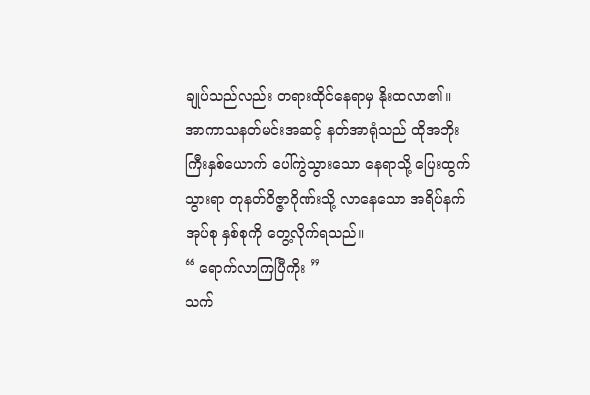ချုပ်သည်လည်း တရားထိုင်နေရာမှ နိုးထလာ၏။
အာကာသနတ်မင်းအဆင့် နတ်အာရုံသည် ထိုအဘိုးကြီးနှစ်ယောက် ပေါ်ကွဲသွားသော နေရာသို့ ပြေးထွက်သွားရာ တုနတ်ဝိဇ္ဇာဂိုဏ်းသို့ လာနေသော အရိပ်နက်အုပ်စု နှစ်စုကို တွေ့လိုက်ရသည်။
“ ရောက်လာကြပြီကိုး ”
သက်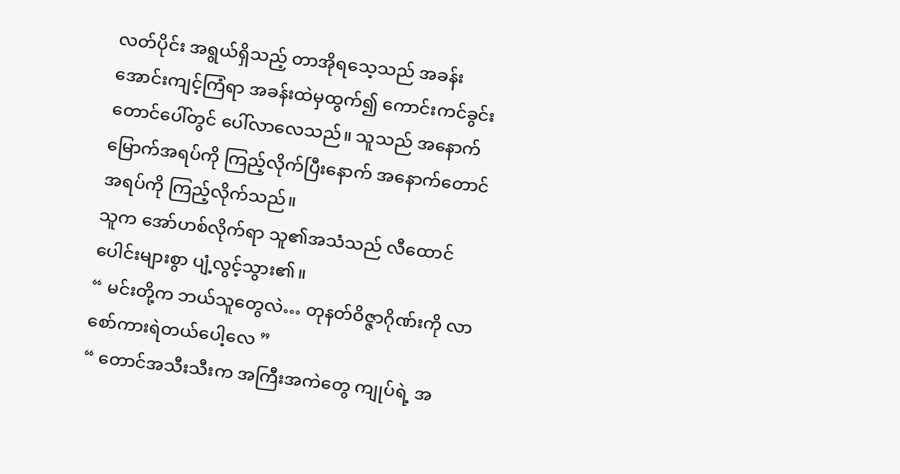လတ်ပိုင်း အရွယ်ရှိသည့် တာအိုရသေ့သည် အခန်းအောင်းကျင့်ကြံရာ အခန်းထဲမှထွက်၍ ကောင်းကင်ခွင်းတောင်ပေါ်တွင် ပေါ်လာလေသည်။ သူသည် အနောက်မြောက်အရပ်ကို ကြည့်လိုက်ပြီးနောက် အနောက်တောင်အရပ်ကို ကြည့်လိုက်သည်။
သူက အော်ဟစ်လိုက်ရာ သူ၏အသံသည် လီထောင်ပေါင်းများစွာ ပျံ့လွင့်သွား၏။
“ မင်းတို့က ဘယ်သူတွေလဲ… တုနတ်ဝိဇ္ဇာဂိုဏ်းကို လာစော်ကားရဲတယ်ပေါ့လေ ”
“ တောင်အသီးသီးက အကြီးအကဲတွေ ကျုပ်ရဲ့ အ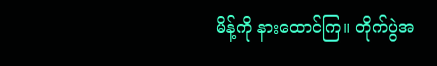မိန့်ကို နားထောင်ကြ။ တိုက်ပွဲအ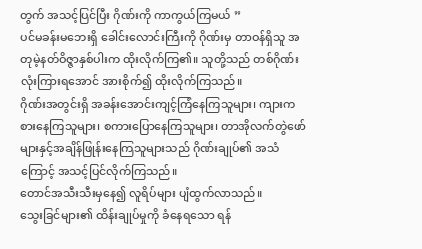တွက် အသင့်ပြင်ပြီး ဂိုဏ်းကို ကာကွယ်ကြမယ် ”
ပင်မခန်းမဘေးရှိ ခေါင်းလောင်းကြီးကို ဂိုဏ်းမှ တာဝန်ရှိသူ အတုမဲ့နတ်ဝိဇ္ဇာနှစ်ပါးက ထိုးလိုက်ကြ၏။ သူတို့သည် တစ်ဂိုဏ်းလုံးကြားရအောင် အားစိုက်၍ ထိုးလိုက်ကြသည်။
ဂိုဏ်းအတွင်းရှိ အခန်းအောင်းကျင့်ကြံနေကြသူများ၊ ကျားကစားနေကြသူများ၊ စကားပြောနေကြသူများ၊ တာအိုလက်တွဲဖော်များနှင့်အချိန်ဖြုန်းနေကြသူများသည် ဂိုဏ်းချုပ်၏ အသံကြောင့် အသင့်ပြင်လိုက်ကြသည်။
တောင်အသီးသီးမှနေ၍ လူရိပ်များ ပျံထွက်လာသည်။
သွေးခြင်များ၏ ထိန်းချုပ်မှုကို ခံနေရသော ရန်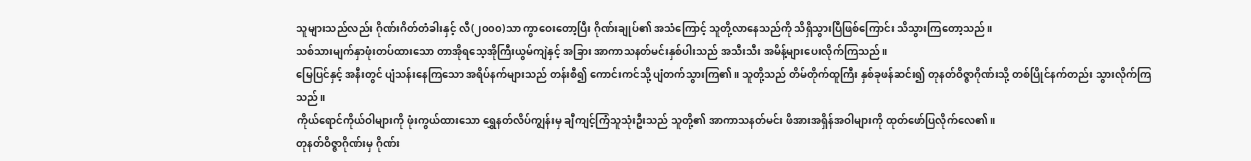သူများသည်လည်း ဂိုဏ်းဂိတ်တံခါးနှင့် လီ(၂၀၀၀)သာ ကွာဝေးတော့ပြီး ဂိုဏ်းချုပ်၏ အသံကြောင့် သူတို့လာနေသည်ကို သိရှိသွားပြီဖြစ်ကြောင်း သိသွားကြတော့သည်။
သစ်သားမျက်နှာဖုံးတပ်ထားသော တာအိုရသေ့အိုကြီးယွမ်ကျဲနှင့် အခြား အာကာသနတ်မင်းနှစ်ပါးသည် အသီးသီး အမိန့်များပေးလိုက်ကြသည်။
မြေပြင်နှင့် အနီးတွင် ပျံသန်းနေကြသော အရိပ်နက်များသည် တန်းစီ၍ ကောင်းကင်သို့ ပျံတက်သွားကြ၏။ သူတို့သည် တိမ်တိုက်ထူကြီး နှစ်ခုဖန်ဆင်း၍ တုနတ်ဝိဇ္ဇာဂိုဏ်းသို့ တစ်ပြိုင်နက်တည်း သွားလိုက်ကြသည်။
ကိုယ်ရောင်ကိုယ်ဝါများကို ဖုံးကွယ်ထားသော ရွှေနတ်လိပ်ကျွန်းမှ ချီကျင့်ကြံသူသုံးဦးသည် သူတို့၏ အာကာသနတ်မင်း ဖိအားအရှိန်အဝါများကို ထုတ်ဖော်ပြလိုက်လေ၏။
တုနတ်ဝိဇ္ဇာဂိုဏ်းမှ ဂိုဏ်း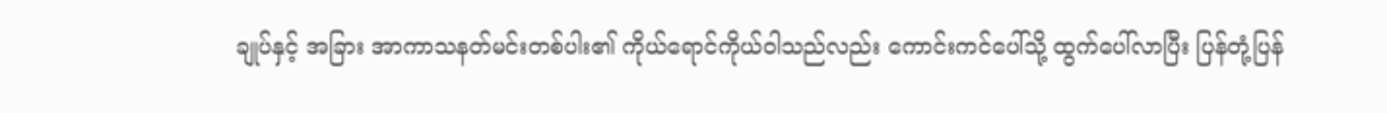ချုပ်နှင့် အခြား အာကာသနတ်မင်းတစ်ပါး၏ ကိုယ်ရောင်ကိုယ်ဝါသည်လည်း ကောင်းကင်ပေါ်သို့ ထွက်ပေါ်လာပြီး ပြန်တုံ့ပြန်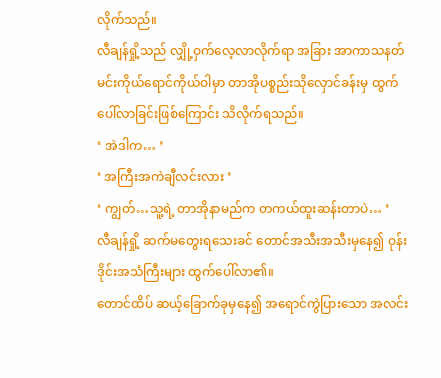လိုက်သည်။
လီချန်ရှို့သည် လျှို့ဝှက်လေ့လာလိုက်ရာ အခြား အာကာသနတ်မင်းကိုယ်ရောင်ကိုယ်ဝါမှာ တာအိုပစ္စည်းသိုလှောင်ခန်းမှ ထွက်ပေါ်လာခြင်းဖြစ်ကြောင်း သိလိုက်ရသည်။
‘ အဲဒါက… ’
‘ အကြီးအကဲချီလင်းလား ’
‘ ကျွတ်…သူ့ရဲ့ တာအိုနာမည်က တကယ်ထူးဆန်းတာပဲ… ’
လီချန်ရှို့ ဆက်မတွေးရသေးခင် တောင်အသီးအသီးမှနေ၍ ဝုန်းဒိုင်းအသံကြီးများ ထွက်ပေါ်လာ၏။
တောင်ထိပ် ဆယ့်ခြောက်ခုမှနေ၍ အရောင်ကွဲပြားသော အလင်း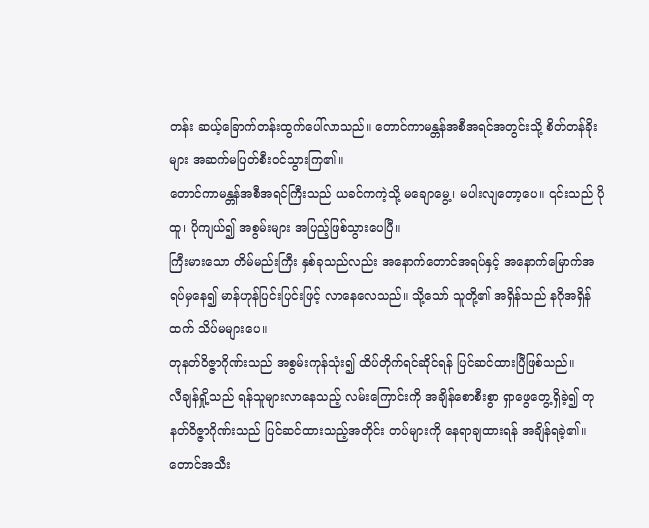တန်း ဆယ့်ခြောက်တန်းထွက်ပေါ်လာသည်။ တောင်ကာမန္တန်အစီအရင်အတွင်းသို့ စိတ်တန်ခိုးများ အဆက်မပြတ်စီးဝင်သွားကြ၏။
တောင်ကာမန္တန်အစီအရင်ကြီးသည် ယခင်ကကဲ့သို့ မချောမွေ့၊ မပါးလျတော့ပေ။ ၎င်းသည် ပိုထူ၊ ပိုကျယ်၍ အစွမ်းများ အပြည့်ဖြစ်သွားပေပြီ။
ကြီးမားသော တိမ်မည်းကြီး နှစ်ခုသည်လည်း အနောက်တောင်အရပ်နှင့် အနောက်မြောက်အရပ်မှနေ၍ မာန်ဟုန်ပြင်းပြင်းဖြင့် လာနေလေသည်။ သို့သော် သူတို့၏ အရှိန်သည် နဂိုအရှိန်ထက် သိပ်မများပေ။
တုနတ်ဝိဇ္ဇာဂိုဏ်းသည် အစွမ်းကုန်သုံး၍ ထိပ်တိုက်ရင်ဆိုင်ရန် ပြင်ဆင်ထားပြီဖြစ်သည်။
လီချန်ရှို့သည် ရန်သူများလာနေသည့် လမ်းကြောင်းကို အချိန်စောစီးစွာ ရှာဖွေတွေ့ရှိခဲ့၍ တုနတ်ဝိဇ္ဇာဂိုဏ်းသည် ပြင်ဆင်ထားသည့်အတိုင်း တပ်များကို နေရာချထားရန် အချိန်ရခဲ့၏။
တောင်အသီး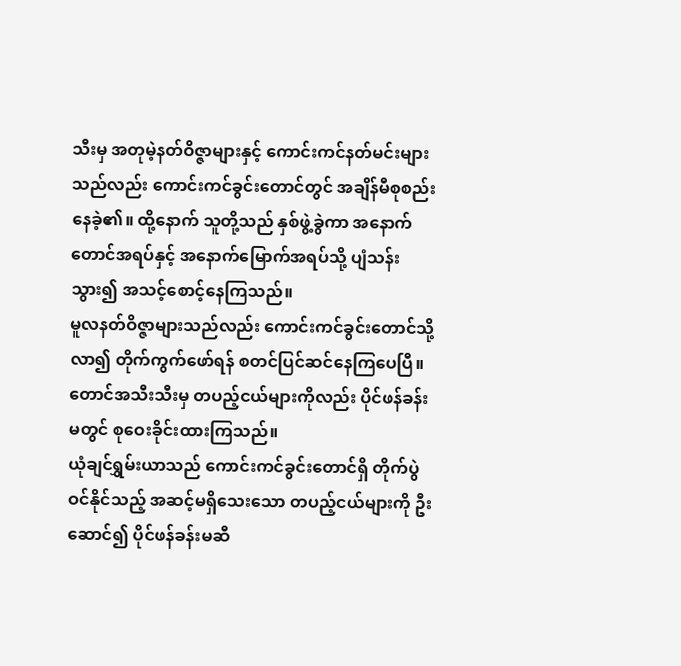သီးမှ အတုမဲ့နတ်ဝိဇ္ဇာများနှင့် ကောင်းကင်နတ်မင်းများသည်လည်း ကောင်းကင်ခွင်းတောင်တွင် အချိန်မီစုစည်းနေခဲ့၏။ ထို့နောက် သူတို့သည် နှစ်ဖွဲ့ခွဲကာ အနောက်တောင်အရပ်နှင့် အနောက်မြောက်အရပ်သို့ ပျံသန်းသွား၍ အသင့်စောင့်နေကြသည်။
မူလနတ်ဝိဇ္ဇာများသည်လည်း ကောင်းကင်ခွင်းတောင်သို့ လာ၍ တိုက်ကွက်ဖော်ရန် စတင်ပြင်ဆင်နေကြပေပြီ။
တောင်အသီးသီးမှ တပည့်ငယ်များကိုလည်း ပိုင်ဖန်ခန်းမတွင် စုဝေးခိုင်းထားကြသည်။
ယုံချင်ရွှမ်းယာသည် ကောင်းကင်ခွင်းတောင်ရှိ တိုက်ပွဲဝင်နိုင်သည့် အဆင့်မရှိသေးသော တပည့်ငယ်များကို ဦးဆောင်၍ ပိုင်ဖန်ခန်းမဆီ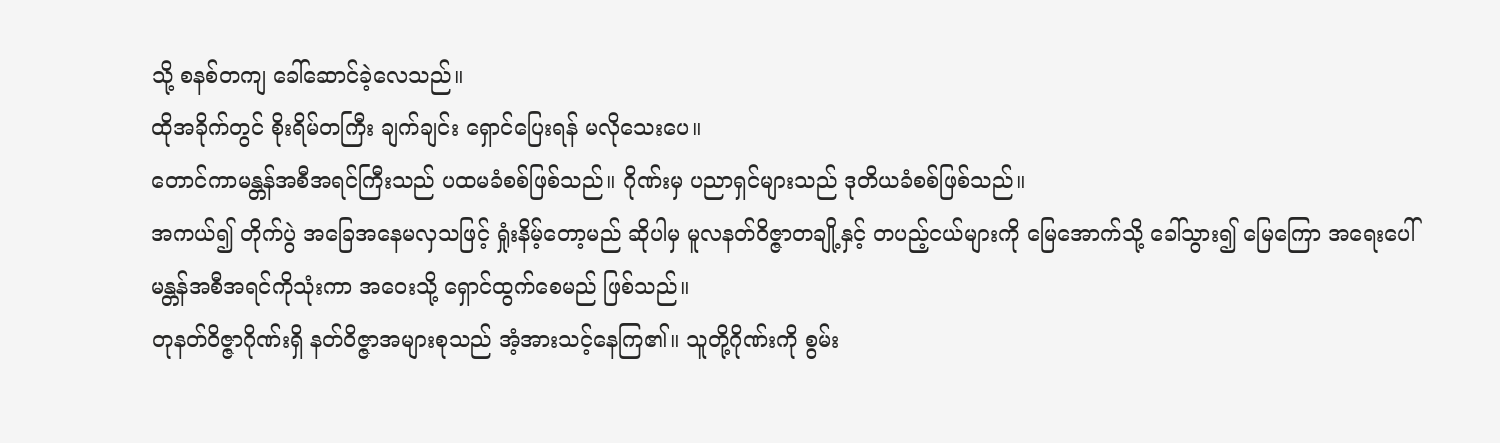သို့ စနစ်တကျ ခေါ်ဆောင်ခဲ့လေသည်။
ထိုအခိုက်တွင် စိုးရိမ်တကြီး ချက်ချင်း ရှောင်ပြေးရန် မလိုသေးပေ။
တောင်ကာမန္တန်အစီအရင်ကြီးသည် ပထမခံစစ်ဖြစ်သည်။ ဂိုဏ်းမှ ပညာရှင်များသည် ဒုတိယခံစစ်ဖြစ်သည်။
အကယ်၍ တိုက်ပွဲ အခြေအနေမလှသဖြင့် ရှုံးနိမ့်တော့မည် ဆိုပါမှ မူလနတ်ဝိဇ္ဇာတချို့နှင့် တပည့်ငယ်များကို မြေအောက်သို့ ခေါ်သွား၍ မြေကြော အရေးပေါ်မန္တန်အစီအရင်ကိုသုံးကာ အဝေးသို့ ရှောင်ထွက်စေမည် ဖြစ်သည်။
တုနတ်ဝိဇ္ဇာဂိုဏ်းရှိ နတ်ဝိဇ္ဇာအများစုသည် အံ့အားသင့်နေကြ၏။ သူတို့ဂိုဏ်းကို စွမ်း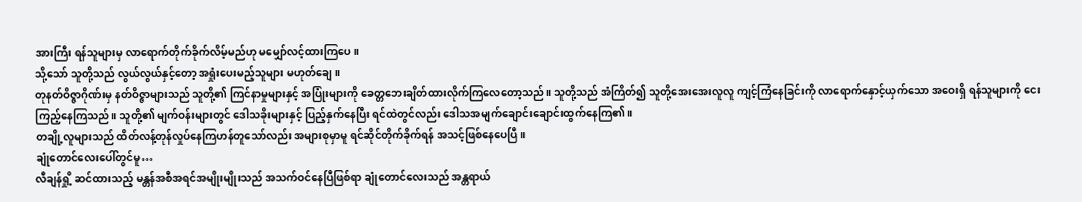အားကြီး ရန်သူများမှ လာရောက်တိုက်ခိုက်လိမ့်မည်ဟု မမျှော်လင့်ထားကြပေ။
သို့သော် သူတို့သည် လွယ်လွယ်နှင့်တော့ အရှုံးပေးမည့်သူများ မဟုတ်ချေ။
တုနတ်ဝိဇ္ဇာဂိုဏ်းမှ နတ်ဝိဇ္ဇာများသည် သူတို့၏ ကြင်နာမှုများနှင့် အပြုံးများကို ခေတ္တဘေးချိတ်ထားလိုက်ကြလေတော့သည်။ သူတို့သည် အံကြိတ်၍ သူတို့အေးအေးလူလူ ကျင့်ကြံနေခြင်းကို လာရောက်နှောင့်ယှက်သော အဝေးရှိ ရန်သူများကို ငေးကြည့်နေကြသည်။ သူတို့၏ မျက်ဝန်းများတွင် ဒေါသခိုးများနှင့် ပြည့်နှက်နေပြီး ရင်ထဲတွင်လည်း ဒေါသအမျက်ချောင်းချောင်းထွက်နေကြ၏။
တချို့လူများသည် ထိတ်လန့်တုန်လှုပ်နေကြဟန်တူသော်လည်း အများစုမှာမူ ရင်ဆိုင်တိုက်ခိုက်ရန် အသင့်ဖြစ်နေပေပြီ။
ချုံတောင်လေးပေါ်တွင်မူ…
လီချန်ရှို့ ဆင်ထားသည့် မန္တန်အစီအရင်အမျိုးမျိုးသည် အသက်ဝင်နေပြီဖြစ်ရာ ချုံတောင်လေးသည် အန္တရာယ်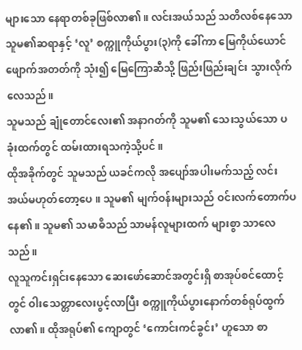များသော နေရာတစ်ခုဖြစ်လာ၏။ လင်းအယ်သည် သတိလစ်နေသော သူမ၏ဆရာနှင့် ‘လူ’ စက္ကူကိုယ်ပွား(၃)ကို ခေါ်ကာ မြေကိုယ်ယောင်ဖျောက်အတတ်ကို သုံး၍ မြေကြောဆီသို့ ဖြည်းဖြည်းချင်း သွားလိုက်လေသည်။
သူမသည် ချုံတောင်လေး၏ အနာဂတ်ကို သူမ၏ သေးသွယ်သော ပခုံးထက်တွင် ထမ်းထားရသကဲ့သို့ပင်။
ထိုအခိုက်တွင် သူမသည် ယခင်ကလို အပျော်အပါးမက်သည့် လင်းအယ်မဟုတ်တော့ပေ။ သူမ၏ မျက်ဝန်းများသည် ဝင်းလက်တောက်ပနေ၏။ သူမ၏ သမာဓိသည် သာမန်လူများထက် များစွာ သာလေသည်။
လူသူကင်းရှင်းနေသော ဆေးဖော်ဆောင်အတွင်းရှိ စာအုပ်စင်ထောင့်တွင် ဝါးသေတ္တာလေးပွင့်လာပြီး စက္ကူကိုယ်ပွားနောက်တစ်ရုပ်ထွက်လာ၏။ ထိုအရုပ်၏ ကျောတွင် ‘ကောင်းကင်ခွင်း’ ဟူသော စာ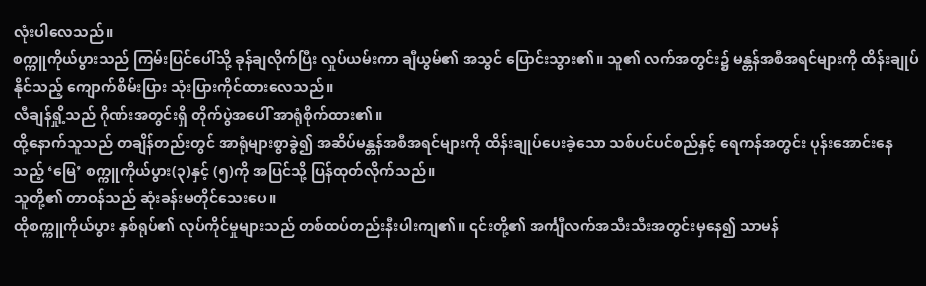လုံးပါလေသည်။
စက္ကူကိုယ်ပွားသည် ကြမ်းပြင်ပေါ်သို့ ခုန်ချလိုက်ပြီး လှုပ်ယမ်းကာ ချီယွမ်၏ အသွင် ပြောင်းသွား၏။ သူ၏ လက်အတွင်း၌ မန္တန်အစီအရင်များကို ထိန်းချုပ်နိုင်သည့် ကျောက်စိမ်းပြား သုံးပြားကိုင်ထားလေသည်။
လီချန်ရှို့သည် ဂိုဏ်းအတွင်းရှိ တိုက်ပွဲအပေါ် အာရုံစိုက်ထား၏။
ထို့နောက်သူသည် တချိန်တည်းတွင် အာရုံများစွာခွဲ၍ အဆိပ်မန္တန်အစီအရင်များကို ထိန်းချုပ်ပေးခဲ့သော သစ်ပင်ပင်စည်နှင့် ရေကန်အတွင်း ပုန်းအောင်းနေသည့် ‘မြေ’ စက္ကူကိုယ်ပွား(၃)နှင့် (၅)ကို အပြင်သို့ ပြန်ထုတ်လိုက်သည်။
သူတို့၏ တာဝန်သည် ဆုံးခန်းမတိုင်သေးပေ။
ထိုစက္ကူကိုယ်ပွား နှစ်ရုပ်၏ လုပ်ကိုင်မှုများသည် တစ်ထပ်တည်းနီးပါးကျ၏။ ၎င်းတို့၏ အင်္ကျီလက်အသီးသီးအတွင်းမှနေ၍ သာမန်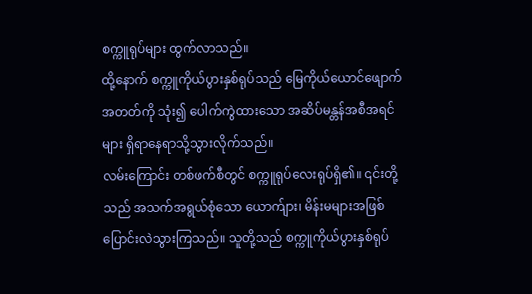စက္ကူရုပ်များ ထွက်လာသည်။
ထို့နောက် စက္ကူကိုယ်ပွားနှစ်ရုပ်သည် မြေကိုယ်ယောင်ဖျောက်အတတ်ကို သုံး၍ ပေါက်ကွဲထားသော အဆိပ်မန္တန်အစီအရင်များ ရှိရာနေရာသို့သွားလိုက်သည်။
လမ်းကြောင်း တစ်ဖက်စီတွင် စက္ကူရုပ်လေးရုပ်ရှိ၏။ ၎င်းတို့သည် အသက်အရွယ်စုံသော ယောက်ျား၊ မိန်းမများအဖြစ် ပြောင်းလဲသွားကြသည်။ သူတို့သည် စက္ကူကိုယ်ပွားနှစ်ရုပ်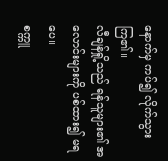နောက်မှ ကပ်၍ လိုက်သွားကြ၏။
လီချန်ရှို့သည် ရန်သူများ၏ အလောင်းများကို ပစ်ထား၍ မရပေ။
စက္ကူ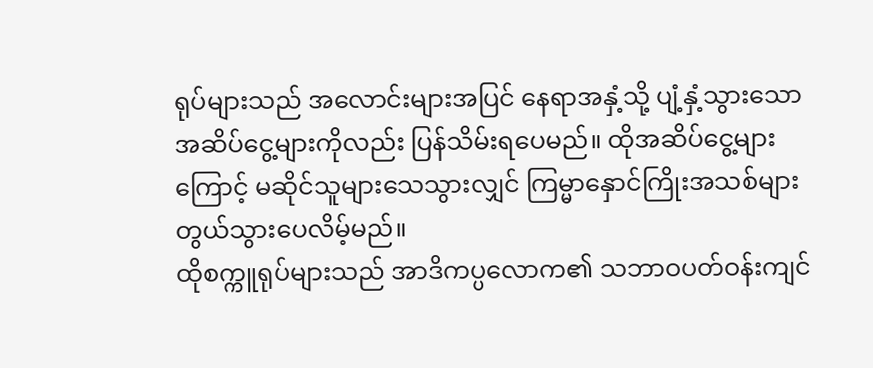ရုပ်များသည် အလောင်းများအပြင် နေရာအနှံ့သို့ ပျံ့နှံ့သွားသော အဆိပ်ငွေ့များကိုလည်း ပြန်သိမ်းရပေမည်။ ထိုအဆိပ်ငွေ့များကြောင့် မဆိုင်သူများသေသွားလျှင် ကြမ္မာနှောင်ကြိုးအသစ်များ တွယ်သွားပေလိမ့်မည်။
ထိုစက္ကူရုပ်များသည် အာဒိကပ္ပလောက၏ သဘာဝပတ်ဝန်းကျင်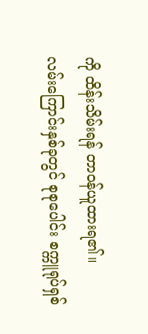ကို ထိန်းသိမ်းရန် တာဝန်ယူထားရ၏။
လမ်းကြောင်းနှစ်ခုတွင် စုစုပေါင်း စက္ကူရုပ်ရှစ်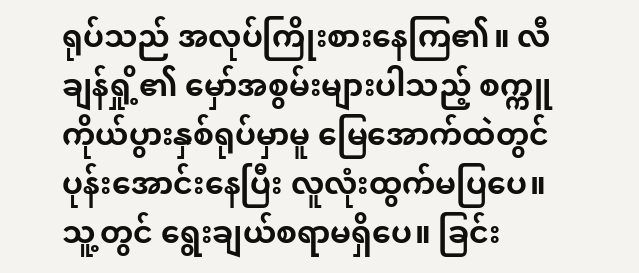ရုပ်သည် အလုပ်ကြိုးစားနေကြ၏။ လီချန်ရှို့၏ မှော်အစွမ်းများပါသည့် စက္ကူကိုယ်ပွားနှစ်ရုပ်မှာမူ မြေအောက်ထဲတွင် ပုန်းအောင်းနေပြီး လူလုံးထွက်မပြပေ။
သူ့တွင် ရွေးချယ်စရာမရှိပေ။ ခြင်း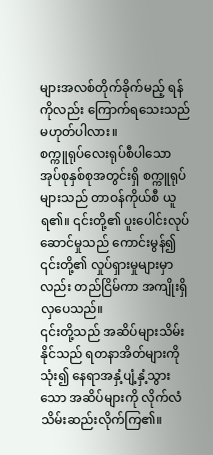များအလစ်တိုက်ခိုက်မည့် ရန်ကိုလည်း ကြောက်ရသေးသည် မဟုတ်ပါလား။
စက္ကူရုပ်လေးရုပ်စီပါသော အုပ်စုနှစ်စုအတွင်းရှိ စက္ကူရုပ်များသည် တာဝန်ကိုယ်စီ ယူရ၏။ ၎င်းတို့၏ ပူးပေါင်းလုပ်ဆောင်မှုသည် ကောင်းမွန်၍ ၎င်းတို့၏ လှုပ်ရှားမှုများမှာလည်း တည်ငြိမ်ကာ အကျိုးရှိလှပေသည်။
၎င်းတို့သည် အဆိပ်များသိမ်းနိုင်သည် ရတနာအိတ်များကို သုံး၍ နေရာအနှံ့ပျံ့နှံ့သွားသော အဆိပ်များကို လိုက်လံသိမ်းဆည်းလိုက်ကြ၏။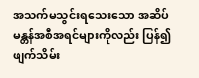အသက်မသွင်းရသေးသော အဆိပ်မန္တန်အစီအရင်များကိုလည်း ပြန်၍ ဖျက်သိမ်း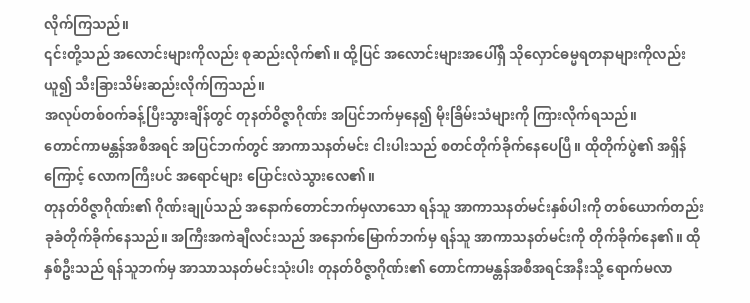လိုက်ကြသည်။
၎င်းတို့သည် အလောင်းများကိုလည်း စုဆည်းလိုက်၏။ ထို့ပြင် အလောင်းများအပေါ်ရှိ သိုလှောင်ဓမ္မရတနာများကိုလည်းယူ၍ သီးခြားသိမ်းဆည်းလိုက်ကြသည်။
အလုပ်တစ်ဝက်ခန့်ပြီးသွားချိန်တွင် တုနတ်ဝိဇ္ဇာဂိုဏ်း အပြင်ဘက်မှနေ၍ မိုးခြိမ်းသံများကို ကြားလိုက်ရသည်။
တောင်ကာမန္တန်အစီအရင် အပြင်ဘက်တွင် အာကာသနတ်မင်း ငါးပါးသည် စတင်တိုက်ခိုက်နေပေပြီ။ ထိုတိုက်ပွဲ၏ အရှိန်ကြောင့် လောကကြီးပင် အရောင်များ ပြောင်းလဲသွားလေ၏။
တုနတ်ဝိဇ္ဇာဂိုဏ်း၏ ဂိုဏ်းချုပ်သည် အနောက်တောင်ဘက်မှလာသော ရန်သူ အာကာသနတ်မင်းနှစ်ပါးကို တစ်ယောက်တည်း ခုခံတိုက်ခိုက်နေသည်။ အကြီးအကဲချီလင်းသည် အနောက်မြောက်ဘက်မှ ရန်သူ အာကာသနတ်မင်းကို တိုက်ခိုက်နေ၏။ ထိုနှစ်ဦးသည် ရန်သူဘက်မှ အာသာသနတ်မင်းသုံးပါး တုနတ်ဝိဇ္ဇာဂိုဏ်း၏ တောင်ကာမန္တန်အစီအရင်အနီးသို့ ရောက်မလာ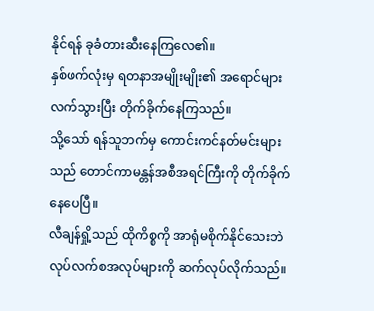နိုင်ရန် ခုခံတားဆီးနေကြလေ၏။
နှစ်ဖက်လုံးမှ ရတနာအမျိုးမျိုး၏ အရောင်များလက်သွားပြီး တိုက်ခိုက်နေကြသည်။
သို့သော် ရန်သူဘက်မှ ကောင်းကင်နတ်မင်းများသည် တောင်ကာမန္တန်အစီအရင်ကြီးကို တိုက်ခိုက်နေပေပြီ။
လီချန်ရှို့သည် ထိုကိစ္စကို အာရုံမစိုက်နိုင်သေးဘဲ လုပ်လက်စအလုပ်များကို ဆက်လုပ်လိုက်သည်။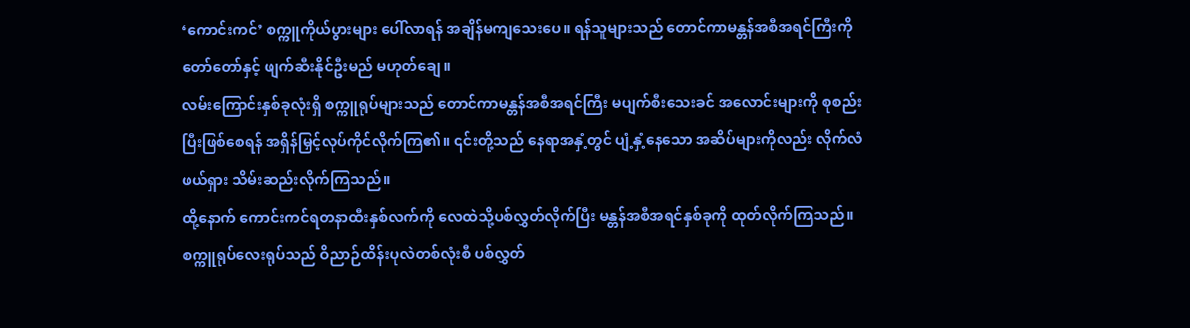‘ကောင်းကင်’ စက္ကူကိုယ်ပွားများ ပေါ်လာရန် အချိန်မကျသေးပေ။ ရန်သူများသည် တောင်ကာမန္တန်အစီအရင်ကြီးကို တော်တော်နှင့် ဖျက်ဆီးနိုင်ဦးမည် မဟုတ်ချေ။
လမ်းကြောင်းနှစ်ခုလုံးရှိ စက္ကူရုပ်များသည် တောင်ကာမန္တန်အစီအရင်ကြီး မပျက်စီးသေးခင် အလောင်းများကို စုစည်းပြီးဖြစ်စေရန် အရှိန်မြှင့်လုပ်ကိုင်လိုက်ကြ၏။ ၎င်းတို့သည် နေရာအနှံ့တွင် ပျံ့နှံ့နေသော အဆိပ်များကိုလည်း လိုက်လံဖယ်ရှား သိမ်းဆည်းလိုက်ကြသည်။
ထို့နောက် ကောင်းကင်ရတနာထီးနှစ်လက်ကို လေထဲသို့ပစ်လွှတ်လိုက်ပြီး မန္တန်အစီအရင်နှစ်ခုကို ထုတ်လိုက်ကြသည်။
စက္ကူရုပ်လေးရုပ်သည် ဝိညာဉ်ထိန်းပုလဲတစ်လုံးစီ ပစ်လွှတ်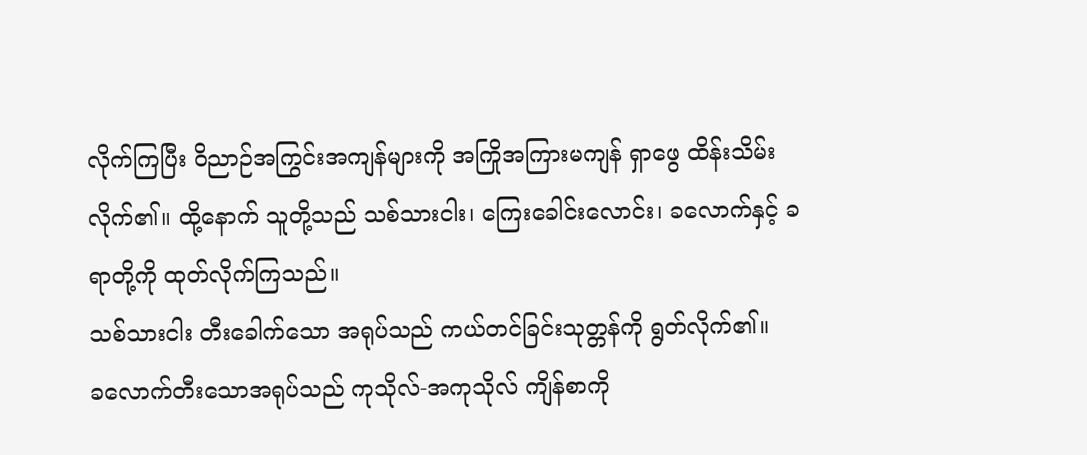လိုက်ကြပြီး ဝိညာဉ်အကြွင်းအကျန်များကို အကြိုအကြားမကျန် ရှာဖွေ ထိန်းသိမ်းလိုက်၏။ ထို့နောက် သူတို့သည် သစ်သားငါး၊ ကြေးခေါင်းလောင်း၊ ခလောက်နှင့် ခရာတို့ကို ထုတ်လိုက်ကြသည်။
သစ်သားငါး တီးခေါက်သော အရုပ်သည် ကယ်တင်ခြင်းသုတ္တန်ကို ရွတ်လိုက်၏။
ခလောက်တီးသောအရုပ်သည် ကုသိုလ်-အကုသိုလ် ကျိန်စာကို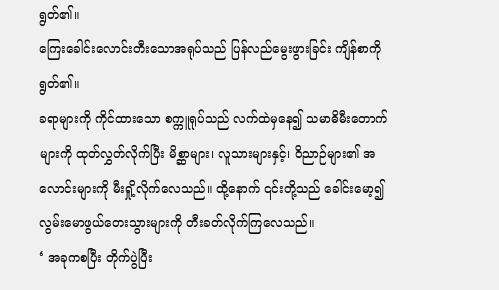ရွတ်၏။
ကြေးခေါင်းလောင်းတီးသောအရုပ်သည် ပြန်လည်မွေးဖွားခြင်း ကျိန်စာကိုရွတ်၏။
ခရာများကို ကိုင်ထားသော စက္ကူရုပ်သည် လက်ထဲမှနေ၍ သမာဓိမီးတောက်များကို ထုတ်လွှတ်လိုက်ပြီး မိစ္ဆာများ၊ လူသားများနှင့်၊ ဝိညာဉ်များ၏ အလောင်းများကို မီးရှို့လိုက်လေသည်။ ထို့နောက် ၎င်းတို့သည် ခေါင်းမော့၍ လွမ်းမောဖွယ်တေးသွားများကို တီးခတ်လိုက်ကြလေသည်။
‘ အခုကစပြီး တိုက်ပွဲပြီး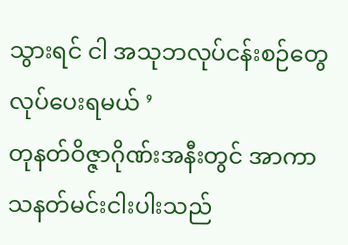သွားရင် ငါ အသုဘလုပ်ငန်းစဉ်တွေ လုပ်ပေးရမယ် ’
တုနတ်ဝိဇ္ဇာဂိုဏ်းအနီးတွင် အာကာသနတ်မင်းငါးပါးသည်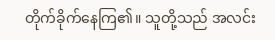တိုက်ခိုက်နေကြ၏။ သူတို့သည် အလင်း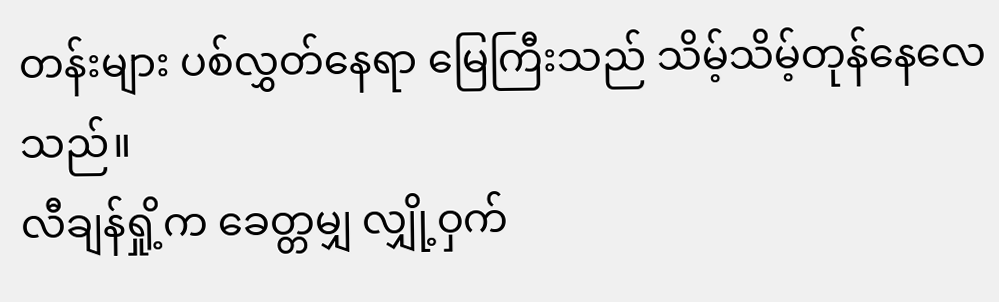တန်းများ ပစ်လွှတ်နေရာ မြေကြီးသည် သိမ့်သိမ့်တုန်နေလေသည်။
လီချန်ရှို့က ခေတ္တမျှ လျှို့ဝှက်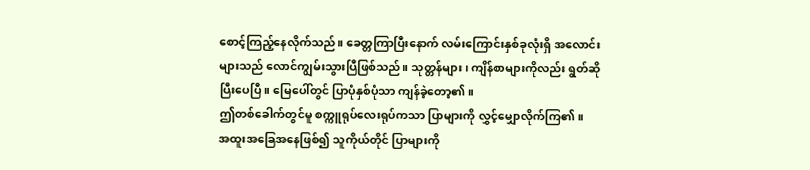စောင့်ကြည့်နေလိုက်သည်။ ခေတ္တကြာပြီးနောက် လမ်းကြောင်းနှစ်ခုလုံးရှိ အလောင်းများသည် လောင်ကျွမ်းသွားပြီဖြစ်သည်။ သုတ္တန်များ၊ ကျိန်စာများကိုလည်း ရွတ်ဆိုပြီးပေပြီ။ မြေပေါ်တွင် ပြာပုံနှစ်ပုံသာ ကျန်ခဲ့တော့၏။
ဤတစ်ခေါက်တွင်မူ စက္ကူရုပ်လေးရုပ်ကသာ ပြာများကို လွှင့်မျှောလိုက်ကြ၏။
အထူးအခြေအနေဖြစ်၍ သူကိုယ်တိုင် ပြာများကို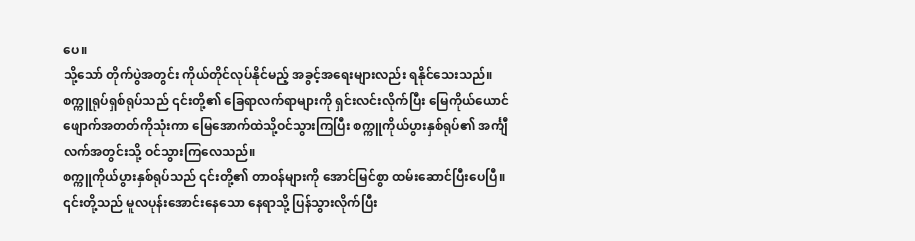ပေ။
သို့သော် တိုက်ပွဲအတွင်း ကိုယ်တိုင်လုပ်နိုင်မည့် အခွင့်အရေးများလည်း ရနိုင်သေးသည်။
စက္ကူရုပ်ရှစ်ရုပ်သည် ၎င်းတို့၏ ခြေရာလက်ရာများကို ရှင်းလင်းလိုက်ပြီး မြေကိုယ်ယောင်ဖျောက်အတတ်ကိုသုံးကာ မြေအောက်ထဲသို့ဝင်သွားကြပြီး စက္ကူကိုယ်ပွားနှစ်ရုပ်၏ အင်္ကျီလက်အတွင်းသို့ ဝင်သွားကြလေသည်။
စက္ကူကိုယ်ပွားနှစ်ရုပ်သည် ၎င်းတို့၏ တာဝန်များကို အောင်မြင်စွာ ထမ်းဆောင်ပြီးပေပြီ။ ၎င်းတို့သည် မူလပုန်းအောင်းနေသော နေရာသို့ ပြန်သွားလိုက်ပြီး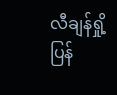လီချန်ရှို့ပြန်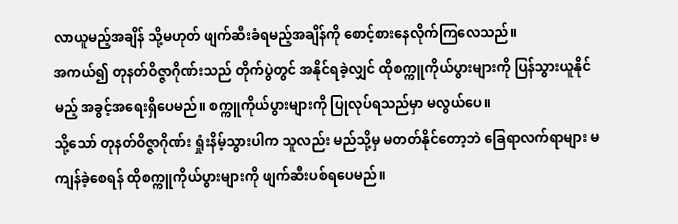လာယူမည့်အချိန် သို့မဟုတ် ဖျက်ဆီးခံရမည့်အချိန်ကို စောင့်စားနေလိုက်ကြလေသည်။
အကယ်၍ တုနတ်ဝိဇ္ဇာဂိုဏ်းသည် တိုက်ပွဲတွင် အနိုင်ရခဲ့လျှင် ထိုစက္ကူကိုယ်ပွားများကို ပြန်သွားယူနိုင်မည့် အခွင့်အရေးရှိပေမည်။ စက္ကူကိုယ်ပွားများကို ပြုလုပ်ရသည်မှာ မလွယ်ပေ။
သို့သော် တုနတ်ဝိဇ္ဇာဂိုဏ်း ရှုံးနိမ့်သွားပါက သူလည်း မည်သို့မှ မတတ်နိုင်တော့ဘဲ ခြေရာလက်ရာများ မကျန်ခဲ့စေရန် ထိုစက္ကူကိုယ်ပွားများကို ဖျက်ဆီးပစ်ရပေမည်။